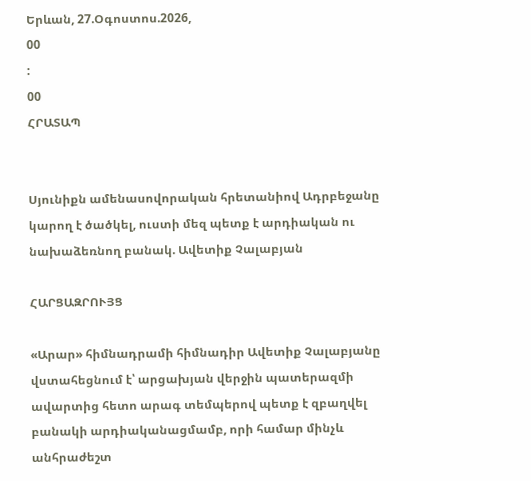Երևան, 27.Օգոստոս.2026,
00
:
00
ՀՐԱՏԱՊ


Սյունիքն ամենասովորական հրետանիով Ադրբեջանը կարող է ծածկել, ուստի մեզ պետք է արդիական ու նախաձեռնող բանակ. Ավետիք Չալաբյան

ՀԱՐՑԱԶՐՈՒՅՑ

«Արար» հիմնադրամի հիմնադիր Ավետիք Չալաբյանը վստահեցնում է՝ արցախյան վերջին պատերազմի ավարտից հետո արագ տեմպերով պետք է զբաղվել բանակի արդիականացմամբ, որի համար մինչև անհրաժեշտ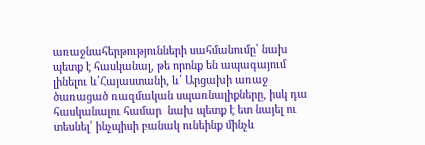առաջնահերթությունների սահմանումը՝ նախ պետք է հասկանալ, թե որոնք են ապագայում լինելու և՛Հայաստանի, և՛ Արցախի առաջ ծառացած ռազմական սպառնալիքները, իսկ դա հասկանալու համար  նախ պետք է ետ նայել ու տեսնել՝ ինչպիսի բանակ ունեինք մինչև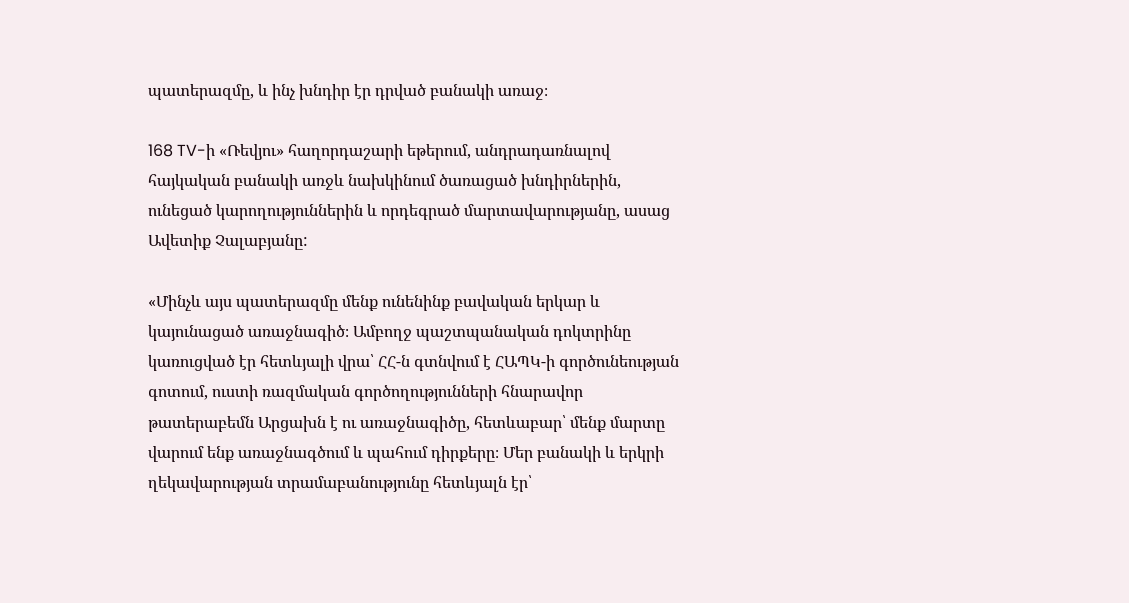պատերազմը, և ինչ խնդիր էր դրված բանակի առաջ։

168 TV-ի «Ռեվյու» հաղորդաշարի եթերում, անդրադառնալով  հայկական բանակի առջև նախկինում ծառացած խնդիրներին, ունեցած կարողություններին և որդեգրած մարտավարությանը, ասաց Ավետիք Չալաբյանը:

«Մինչև այս պատերազմը մենք ունենինք բավական երկար և կայունացած առաջնագիծ։ Ամբողջ պաշտպանական դոկտրինը կառուցված էր հետևյալի վրա՝ ՀՀ-ն գտնվում է ՀԱՊԿ-ի գործունեության գոտում, ուստի ռազմական գործողությունների հնարավոր թատերաբեմն Արցախն է ու առաջնագիծը, հետևաբար՝ մենք մարտը վարում ենք առաջնագծում և պահում դիրքերը։ Մեր բանակի և երկրի ղեկավարության տրամաբանությունը հետևյալն էր՝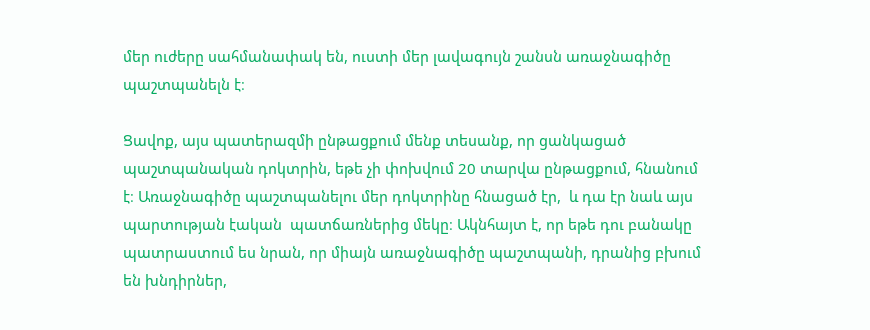մեր ուժերը սահմանափակ են, ուստի մեր լավագույն շանսն առաջնագիծը պաշտպանելն է։

Ցավոք, այս պատերազմի ընթացքում մենք տեսանք, որ ցանկացած պաշտպանական դոկտրին, եթե չի փոխվում 20 տարվա ընթացքում, հնանում է։ Առաջնագիծը պաշտպանելու մեր դոկտրինը հնացած էր,  և դա էր նաև այս պարտության էական  պատճառներից մեկը։ Ակնհայտ է, որ եթե դու բանակը պատրաստում ես նրան, որ միայն առաջնագիծը պաշտպանի, դրանից բխում են խնդիրներ,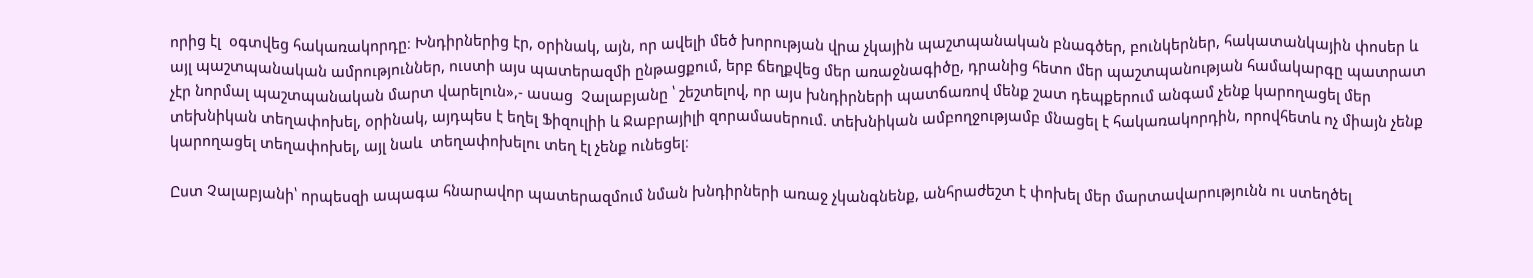որից էլ  օգտվեց հակառակորդը։ Խնդիրներից էր, օրինակ, այն, որ ավելի մեծ խորության վրա չկային պաշտպանական բնագծեր, բունկերներ, հակատանկային փոսեր և այլ պաշտպանական ամրություններ, ուստի այս պատերազմի ընթացքում, երբ ճեղքվեց մեր առաջնագիծը, դրանից հետո մեր պաշտպանության համակարգը պատրատ չէր նորմալ պաշտպանական մարտ վարելուն»,- ասաց  Չալաբյանը ՝ շեշտելով, որ այս խնդիրների պատճառով մենք շատ դեպքերում անգամ չենք կարողացել մեր տեխնիկան տեղափոխել, օրինակ, այդպես է եղել Ֆիզուլիի և Ջաբրայիլի զորամասերում. տեխնիկան ամբողջությամբ մնացել է հակառակորդին, որովհետև ոչ միայն չենք կարողացել տեղափոխել, այլ նաև  տեղափոխելու տեղ էլ չենք ունեցել։

Ըստ Չալաբյանի՝ որպեսզի ապագա հնարավոր պատերազմում նման խնդիրների առաջ չկանգնենք, անհրաժեշտ է փոխել մեր մարտավարությունն ու ստեղծել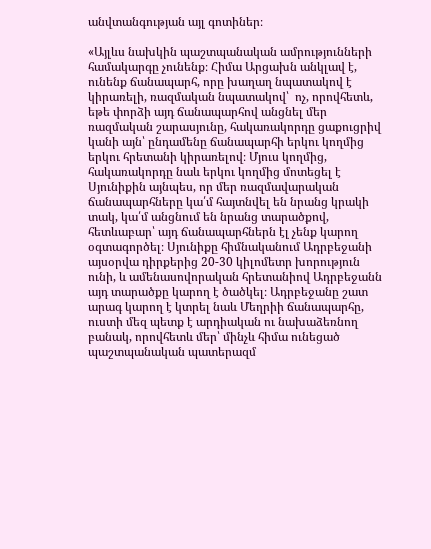անվտանգության այլ գոտիներ։

«Այլևս նախկին պաշտպանական ամրությունների համակարգը չունենք։ Հիմա Արցախն անկլավ է, ունենք ճանապարհ, որը խաղաղ նպատակով է կիրառելի, ռազմական նպատակով՝  ոչ, որովհետև, եթե փորձի այդ ճանապարհով անցնել մեր ռազմական շարասյունը, հակառակորդը ցաքուցրիվ կանի այն՝ ընդամենը ճանապարհի երկու կողմից երկու հրետանի կիրառելով։ Մյուս կողմից,  հակառակորդը նաև երկու կողմից մոտեցել է Սյունիքին այնպես, որ մեր ռազմավարական ճանապարհները կա՛մ հայտնվել են նրանց կրակի տակ, կա՛մ անցնում են նրանց տարածքով, հետևաբար՝ այդ ճանապարհներն էլ չենք կարող օգտագործել։ Սյունիքը հիմնականում Ադրբեջանի այսօրվա դիրքերից 20-30 կիլոմետր խորություն ունի, և ամենասովորական հրետանիով Ադրբեջանն այդ տարածքը կարող է ծածկել։ Ադրբեջանը շատ արագ կարող է կտրել նաև Մեղրիի ճանապարհը, ուստի մեզ պետք է արդիական ու նախաձեռնող բանակ, որովհետև մեր՝ մինչև հիմա ունեցած պաշտպանական պատերազմ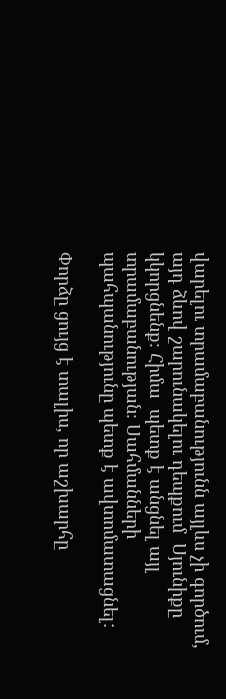վարելու տրամաբանությունն այլևս չի գործում, այդ ձևով շարունակելու դեպքում  Սյունիքը  կկորցնենք։ Հիմա  պետք է անցնել այլ տրամաբանության։ Սահմանների պահպանությունը պետք է ավտոմատացնել:

Փորձը ցույց է տալիս, որ աշխարհը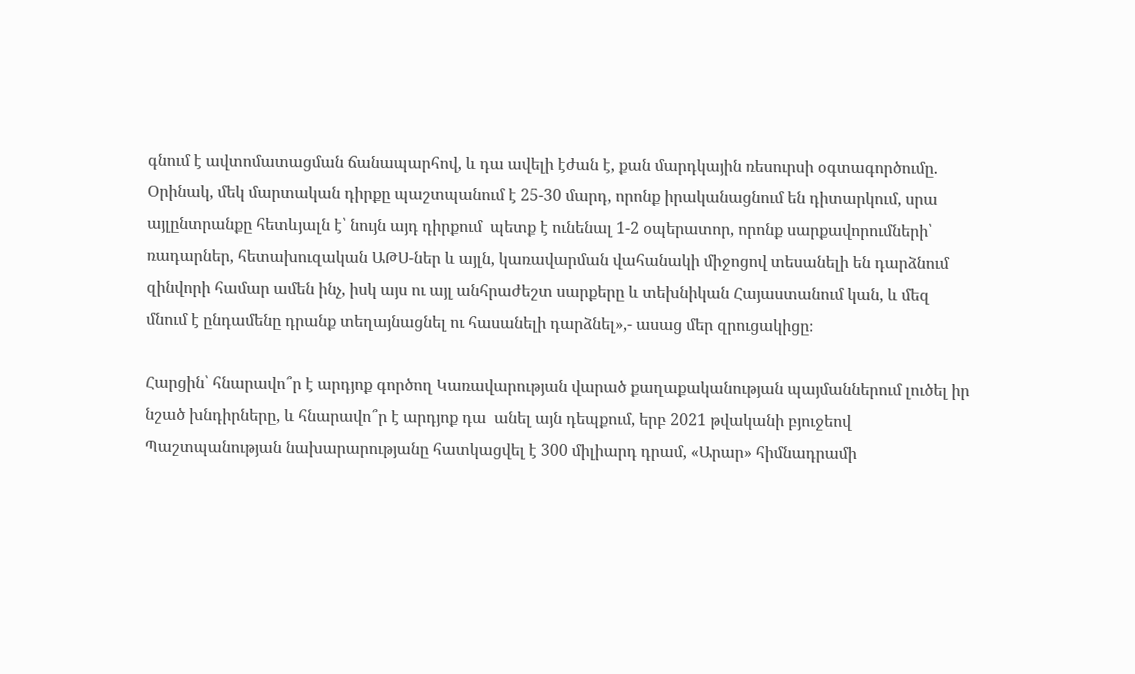գնում է ավտոմատացման ճանապարհով, և դա ավելի էժան է, քան մարդկային ռեսուրսի օգտագործումը. Օրինակ, մեկ մարտական դիրքը պաշտպանում է 25-30 մարդ, որոնք իրականացնում են դիտարկում, սրա այլընտրանքը հետևյալն է՝ նույն այդ դիրքում  պետք է ունենալ 1-2 օպերատոր, որոնք սարքավորումների՝ ռադարներ, հետախուզական ԱԹՍ-ներ և այլն, կառավարման վահանակի միջոցով տեսանելի են դարձնում զինվորի համար ամեն ինչ, իսկ այս ու այլ անհրաժեշտ սարքերը և տեխնիկան Հայաստանում կան, և մեզ մնում է ընդամենը դրանք տեղայնացնել ու հասանելի դարձնել»,- ասաց մեր զրուցակիցը։

Հարցին՝ հնարավո՞ր է արդյոք գործող Կառավարության վարած քաղաքականության պայմաններում լուծել իր նշած խնդիրները, և հնարավո՞ր է արդյոք դա  անել այն դեպքում, երբ 2021 թվականի բյուջեով Պաշտպանության նախարարությանը հատկացվել է 300 միլիարդ դրամ, «Արար» հիմնադրամի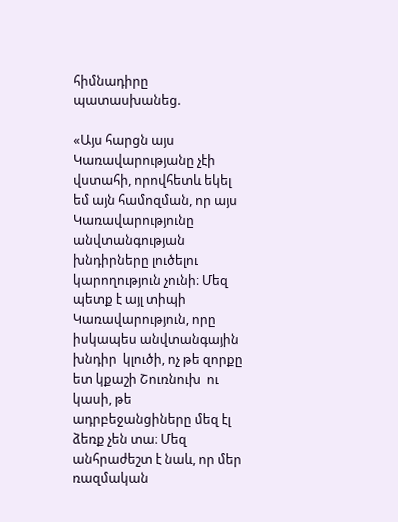հիմնադիրը պատասխանեց.

«Այս հարցն այս Կառավարությանը չէի վստահի, որովհետև եկել եմ այն համոզման, որ այս Կառավարությունը անվտանգության խնդիրները լուծելու կարողություն չունի։ Մեզ պետք է այլ տիպի Կառավարություն, որը  իսկապես անվտանգային խնդիր  կլուծի, ոչ թե զորքը ետ կքաշի Շուռնուխ  ու կասի, թե ադրբեջանցիները մեզ էլ ձեռք չեն տա։ Մեզ անհրաժեշտ է նաև, որ մեր ռազմական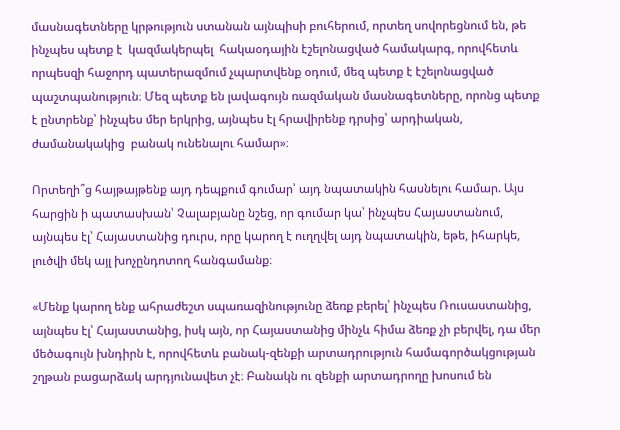մասնագետները կրթություն ստանան այնպիսի բուհերում, որտեղ սովորեցնում են, թե ինչպես պետք է  կազմակերպել  հակաօդային էշելոնացված համակարգ, որովհետև որպեսզի հաջորդ պատերազմում չպարտվենք օդում, մեզ պետք է էշելոնացված պաշտպանություն։ Մեզ պետք են լավագույն ռազմական մասնագետները, որոնց պետք է ընտրենք՝ ինչպես մեր երկրից, այնպես էլ հրավիրենք դրսից՝ արդիական, ժամանակակից  բանակ ունենալու համար»։

Որտեղի՞ց հայթայթենք այդ դեպքում գումար՝ այդ նպատակին հասնելու համար. Այս  հարցին ի պատասխան՝ Չալաբյանը նշեց, որ գումար կա՝ ինչպես Հայաստանում, այնպես էլ՝ Հայաստանից դուրս, որը կարող է ուղղվել այդ նպատակին, եթե, իհարկե, լուծվի մեկ այլ խոչընդոտող հանգամանք։

«Մենք կարող ենք ահրաժեշտ սպառազինությունը ձեռք բերել՝ ինչպես Ռուսաստանից, այնպես էլ՝ Հայաստանից, իսկ այն, որ Հայաստանից մինչև հիմա ձեռք չի բերվել, դա մեր մեծագույն խնդիրն է, որովհետև բանակ-զենքի արտադրություն համագործակցության շղթան բացարձակ արդյունավետ չէ։ Բանակն ու զենքի արտադրողը խոսում են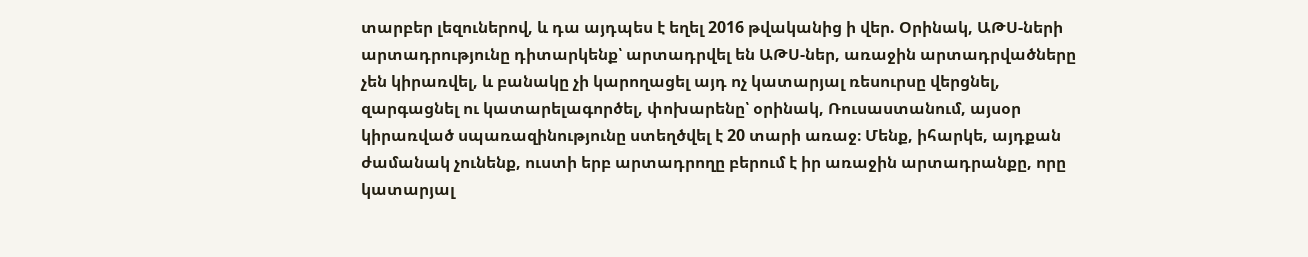տարբեր լեզուներով, և դա այդպես է եղել 2016 թվականից ի վեր. Օրինակ, ԱԹՍ-ների արտադրությունը դիտարկենք՝ արտադրվել են ԱԹՍ-ներ, առաջին արտադրվածները չեն կիրառվել, և բանակը չի կարողացել այդ ոչ կատարյալ ռեսուրսը վերցնել, զարգացնել ու կատարելագործել, փոխարենը՝ օրինակ, Ռուսաստանում, այսօր կիրառված սպառազինությունը ստեղծվել է 20 տարի առաջ։ Մենք, իհարկե, այդքան ժամանակ չունենք, ուստի երբ արտադրողը բերում է իր առաջին արտադրանքը, որը կատարյալ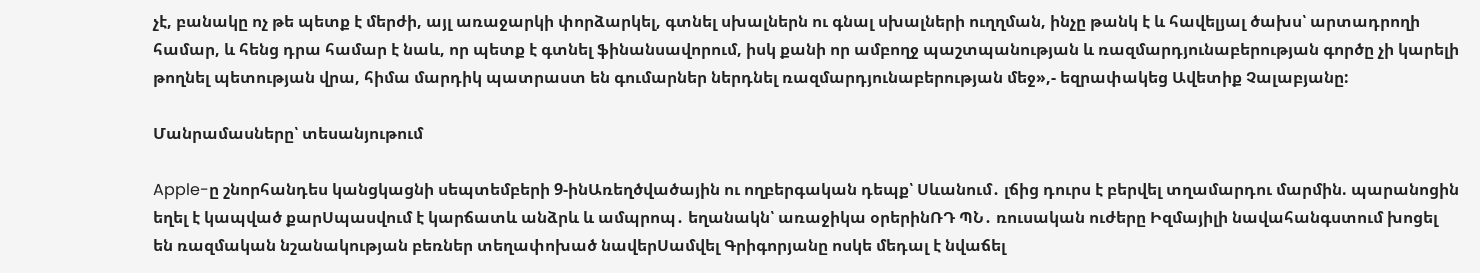չէ, բանակը ոչ թե պետք է մերժի, այլ առաջարկի փորձարկել, գտնել սխալներն ու գնալ սխալների ուղղման, ինչը թանկ է և հավելյալ ծախս՝ արտադրողի համար, և հենց դրա համար է նաև, որ պետք է գտնել ֆինանսավորում, իսկ քանի որ ամբողջ պաշտպանության և ռազմարդյունաբերության գործը չի կարելի թողնել պետության վրա, հիմա մարդիկ պատրաստ են գումարներ ներդնել ռազմարդյունաբերության մեջ»,- եզրափակեց Ավետիք Չալաբյանը:

Մանրամասները՝ տեսանյութում

Apple-ը շնորհանդես կանցկացնի սեպտեմբերի 9-ինԱռեղծվածային ու ողբերգական դեպք՝ Սևանում․ լճից դուրս է բերվել տղամարդու մարմին. պարանոցին եղել է կապված քարՍպասվում է կարճատև անձրև և ամպրոպ․ եղանակն՝ առաջիկա օրերինՌԴ ՊՆ․ ռուսական ուժերը Իզմայիլի նավահանգստում խոցել են ռազմական նշանակության բեռներ տեղափոխած նավերՍամվել Գրիգորյանը ոսկե մեդալ է նվաճել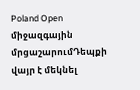Poland Open միջազգային մրցաշարումԴեպքի վայր է մեկնել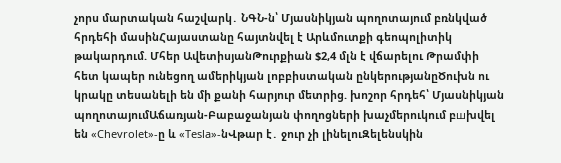չորս մարտական հաշվարկ․ ՆԳՆ-ն՝ Մյասնիկյան պողոտայում բռնկված հրդեհի մասինՀայաստանը հայտնվել է Արևմուտքի գեոպոլիտիկ թակարդում. Մհեր ԱվետիսյանԹուրքիան $2,4 մլն է վճարելու Թրամփի հետ կապեր ունեցող ամերիկյան լոբբիստական ընկերությանըԾուխն ու կրակը տեսանելի են մի քանի հարյուր մետրից. խոշոր հրդեհ՝ Մյասնիկյան պողոտայումԱճառյան-Բաբաջանյան փողոցների խաչմերուկում բшխվել են «Chevrolet»-ը և «Tesla»-նՎթար է․ ջուր չի լինելուԶելենսկին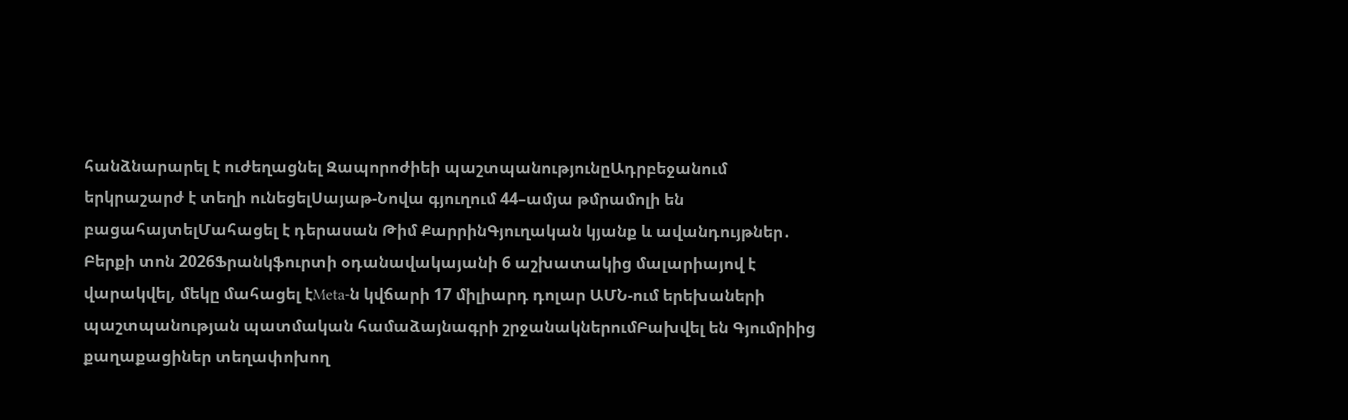հանձնարարել է ուժեղացնել Զապորոժիեի պաշտպանությունըԱդրբեջանում երկրաշարժ է տեղի ունեցելՍայաթ-Նովա գյուղում 44–ամյա թմրամոլի են բացահայտելՄահացել է դերասան Թիմ ՔարրինԳյուղական կյանք և ավանդույթներ․ Բերքի տոն 2026Ֆրանկֆուրտի օդանավակայանի 6 աշխատակից մալարիայով է վարակվել, մեկը մահացել էMeta-ն կվճարի 17 միլիարդ դոլար ԱՄՆ-ում երեխաների պաշտպանության պատմական համաձայնագրի շրջանակներումԲախվել են Գյումրիից քաղաքացիներ տեղափոխող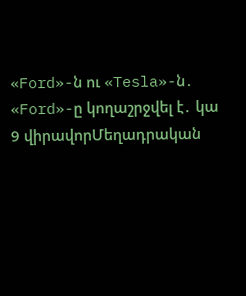«Ford»-ն ու «Tesla»-ն․ «Ford»-ը կողաշրջվել է․ կա 9 վիրավորՄեղադրական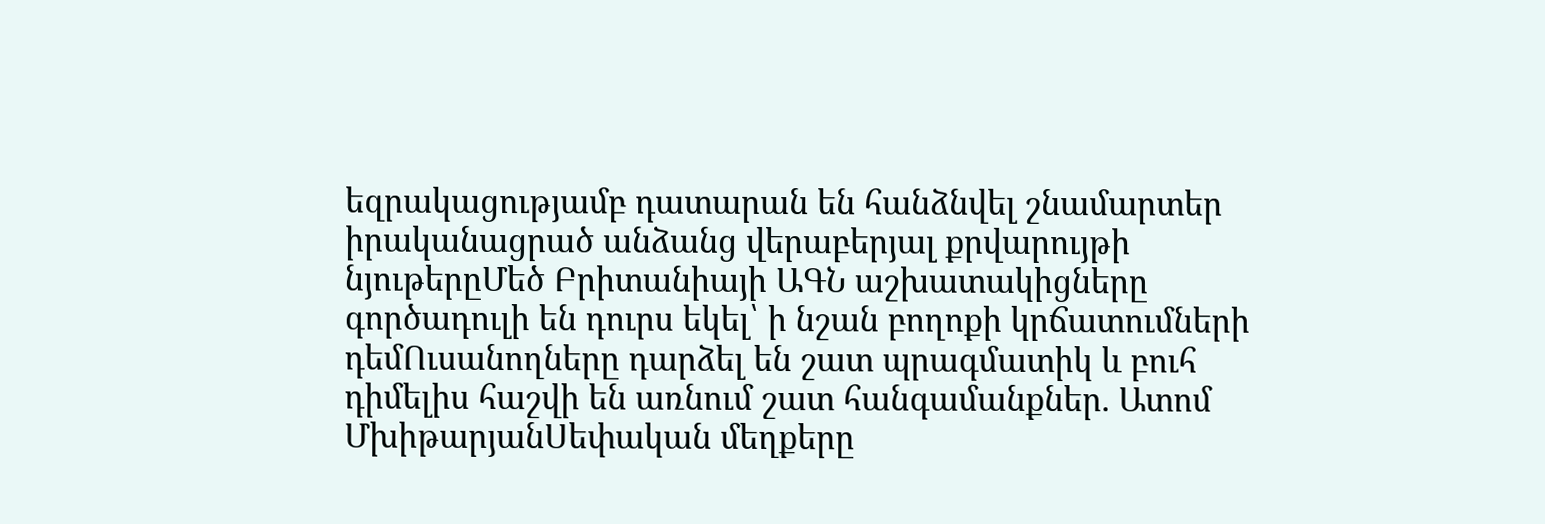եզրակացությամբ դատարան են հանձնվել շնամարտեր իրականացրած անձանց վերաբերյալ քրվարույթի նյութերըՄեծ Բրիտանիայի ԱԳՆ աշխատակիցները գործադուլի են դուրս եկել՝ ի նշան բողոքի կրճատումների դեմՈւսանողները դարձել են շատ պրագմատիկ և բուհ դիմելիս հաշվի են առնում շատ հանգամանքներ. Ատոմ ՄխիթարյանՍեփական մեղքերը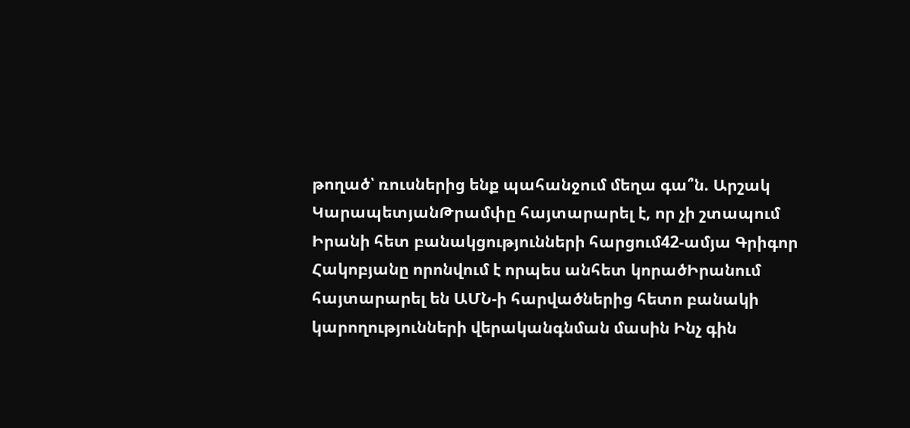թողած՝ ռուսներից ենք պահանջում մեղա գա՞ն. Արշակ ԿարապետյանԹրամփը հայտարարել է, որ չի շտապում Իրանի հետ բանակցությունների հարցում42-ամյա Գրիգոր Հակոբյանը որոնվում է որպես անհետ կորածԻրանում հայտարարել են ԱՄՆ-ի հարվածներից հետո բանակի կարողությունների վերականգնման մասին Ինչ գին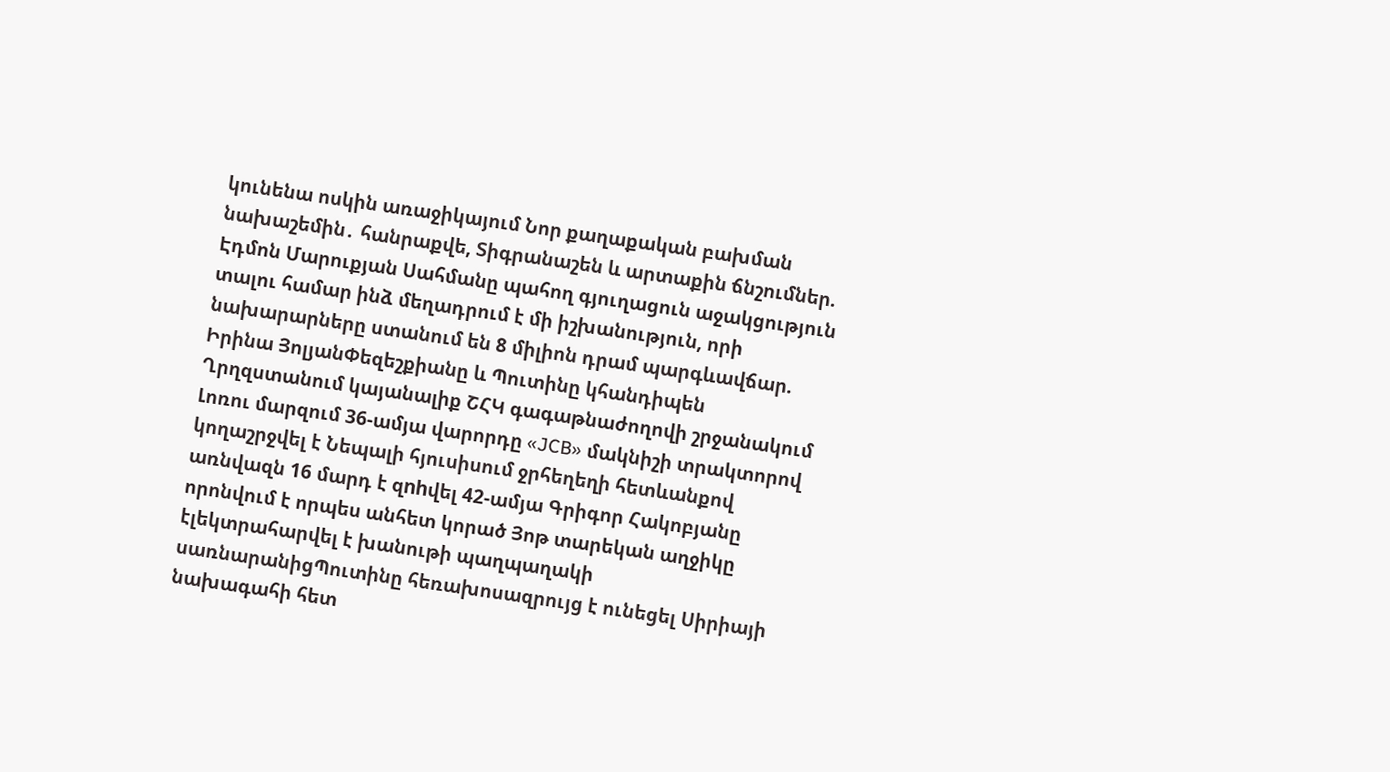կունենա ոսկին առաջիկայում Նոր քաղաքական բախման նախաշեմին․ հանրաքվե, Տիգրանաշեն և արտաքին ճնշումներ. Էդմոն Մարուքյան Սահմանը պահող գյուղացուն աջակցություն տալու համար ինձ մեղադրում է մի իշխանություն, որի նախարարները ստանում են 8 միլիոն դրամ պարգևավճար. Իրինա ՅոլյանՓեզեշքիանը և Պուտինը կհանդիպեն Ղրղզստանում կայանալիք ՇՀԿ գագաթնաժողովի շրջանակում Լոռու մարզում 36-ամյա վարորդը «JCB» մակնիշի տրակտորով կողաշրջվել է Նեպալի հյուսիսում ջրհեղեղի հետևանքով առնվազն 16 մարդ է զnhվել 42-ամյա Գրիգոր Հակոբյանը որոնվում է որպես անհետ կորած Յոթ տարեկան աղջիկը էլեկտրահարվել է խանութի պաղպաղակի սառնարանիցՊուտինը հեռախոսազրույց է ունեցել Սիրիայի նախագահի հետ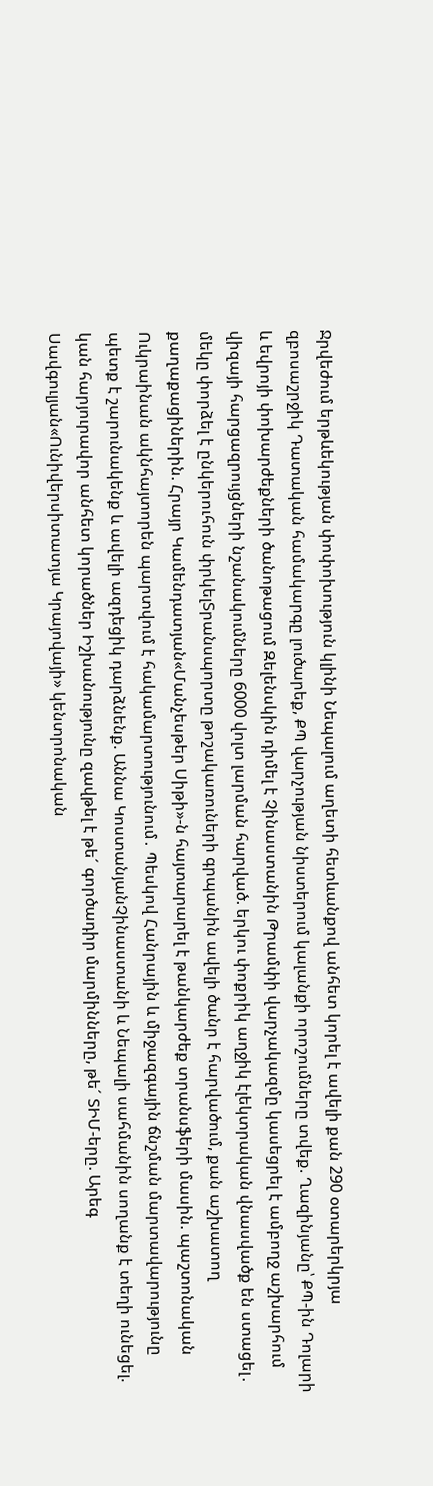Ջրվեժում երթևեկության փոփոխություն կլինի Նեպալում աղետի հետևանքով անհետ կորել է ավելի քան 290 օտարերկրյա զբոսաշրջիկ Դատական համակարգը լուծարեք, ՔՊ վարչության նիստերում կալանքի որոշումները տվեք. Ղազինյանը՝ ՔՊ-ին Դոլարի և եվրոյի փոխարժեքների ծանոթացում Զելենսկին դիմել է Չինաստանին Թրամփի վարչակազմը կասեցրել է ամբողջ աշխարհում վիզայի հարցազրույցների նշանակումները 6000 վոլտ լարման հարված. երկու փոքրիկ աղջիկ էլեկտրական վնասվածք են ստացել․ մեկը փորձել է ընկերուհուն փրկելՏրանսպորտը թոշակառուների գրպանին ավելի ծանր է հարվածում, քան աշխատող քաղաքացիներին. Հրայր Կամենդատյան«Մանչեսթեր Սիթի»-ն հայտարարել է թանկարժեք տրանսֆերի մասին. պաշտոնական Ուկրաինան ակնհայտորեն պարտվում է հակամարտությունում․ Պեսկով Հանրային և միջազգային ճնշման մարտավարությունը պետք է շարունակենք և ավելի ազդեցիկ դարձնենք. Աննա ԿոստանյանՉինաստանի և Նեպալի սահմանին սողանք է տեղի ունեցել. կան հարյուրավոր անհետ կորածներ Իշխանությունը զավթել է թե´ գործադիր մարմինները, թե´ ՏԻՄ-երը. Արեգ Սավգուլյան«Ունիվերսիտատյա Կրայովայի» կենտրոնական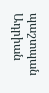պաշտպան Ադրիան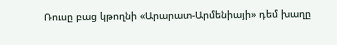Ռուսը բաց կթողնի «Արարատ-Արմենիայի» դեմ խաղը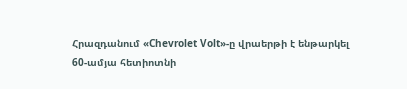Հրազդանում «Chevrolet Volt»-ը վրաերթի է ենթարկել 60-ամյա հետիոտնի